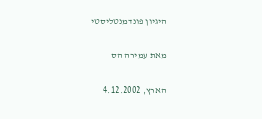היגיון פונדמנטליסטי

מאת עמירה הס

הארץ, 4.12.2002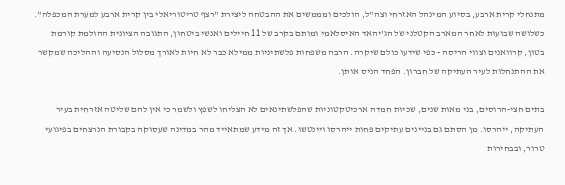מתנחלי קרית ארבע, בסיוע המינהל האזרחי וצה"ל, הולכים ומממשים את ההבטחה ליצירת "רצף טריטוריאלי בין קרית ארבע למערת המכפלה". כשלושה שבועות לאחר המארב הקטלני של הג'יהאד האיסלאמי ומותם בקרב של 11 חיילים ואנשי ביטחון, התגובה הציונית ההולמת קורמת בטון, קרוואנים וצווי הריסה - כפי שידעו כולם שיקרה. הרבה משפחות פלשתיניות ממילא כבר לא חיות לאורך מסלול הנסיעה וההליכה שמקשר את ההתנחלות לעיר העתיקה של חברון. הפחד הניס אותן.

בתים חצי-הרוסים, בני מאות שנים, שכיות חמדה ארכיטקטוניות שהפלשתינאים לא הצליחו לשפץ ולשמר כי אין להם שליטה אזרחית בעיר העתיקה, ייהרסו. מן הסתם גם בניינים עתיקים פחות ייהרסו ויינטשו. אך זה מידע שמתאייד מהר במדינה שעסוקה בקבורת הנרצחים בפיגועי טרור, ובבחירות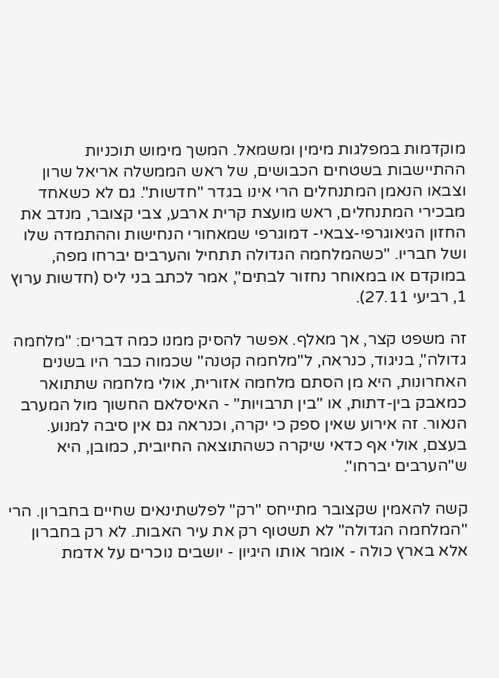מוקדמות במפלגות מימין ומשמאל. המשך מימוש תוכניות ההתיישבות בשטחים הכבושים, של ראש הממשלה אריאל שרון וצבאו הנאמן המתנחלים הרי אינו בגדר "חדשות". גם לא כשאחד מבכירי המתנחלים, ראש מועצת קרית ארבע, צבי קצובר, מנדב את החזון הגיאוגרפי-צבאי- דמוגרפי שמאחורי הנחישות וההתמדה שלו ושל חבריו. "כשהמלחמה הגדולה תתחיל והערבים יברחו מפה, במוקדם או במאוחר נחזור לבתים", אמר לכתב בני ליס (חדשות ערוץ 1, רביעי 27.11).

זה משפט קצר, אך מאלף. אפשר להסיק ממנו כמה דברים: "מלחמה גדולה", בניגוד, כנראה, ל"מלחמה קטנה" שכמוה כבר היו בשנים האחרונות, היא מן הסתם מלחמה אזורית, אולי מלחמה שתתואר כמאבק בין-דתות, או "בין תרבויות" - האיסלאם החשוך מול המערב הנאור. זה אירוע שאין ספק כי יקרה, וכנראה גם אין סיבה למנוע. בעצם, אולי אף כדאי שיקרה כשהתוצאה החיובית, כמובן, היא ש"הערבים יברחו".

קשה להאמין שקצובר מתייחס "רק" לפלשתינאים שחיים בחברון. הרי "המלחמה הגדולה" לא תשטוף רק את עיר האבות. לא רק בחברון אלא בארץ כולה - אומר אותו היגיון - יושבים נוכרים על אדמת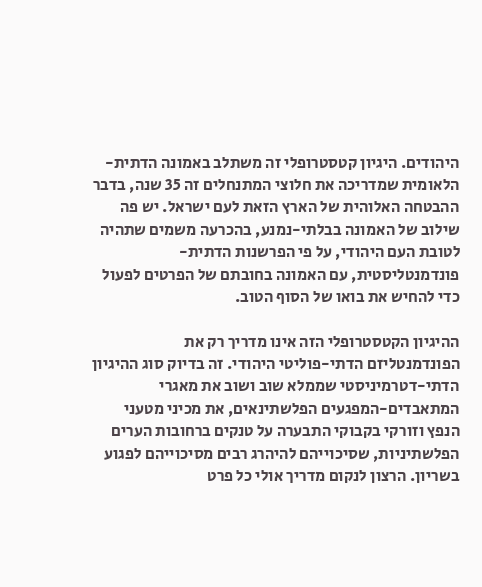היהודים. היגיון קטסטרופלי זה משתלב באמונה הדתית-הלאומית שמדריכה את חלוצי המתנחלים זה 35 שנה, בדבר ההבטחה האלוהית של הארץ הזאת לעם ישראל. יש פה שילוב של האמונה בבלתי-נמנע, בהכרעה משמים שתהיה לטובת העם היהודי, על פי הפרשנות הדתית-פונדמנטליסטית, עם האמונה בחובתם של הפרטים לפעול כדי להחיש את בואו של הסוף הטוב.

ההיגיון הקטסטרופלי הזה אינו מדריך רק את הפונדמנטליזם הדתי-פוליטי היהודי. זה בדיוק סוג ההיגיון הדתי-דטרמיניסטי שממלא שוב ושוב את מאגרי המתאבדים-המפגעים הפלשתינאים, את מכיני מטעני הנפץ וזורקי בקבוקי התבערה על טנקים ברחובות הערים הפלשתיניות, שסיכוייהם להיהרג רבים מסיכוייהם לפגוע בשריון. הרצון לנקום מדריך אולי כל פרט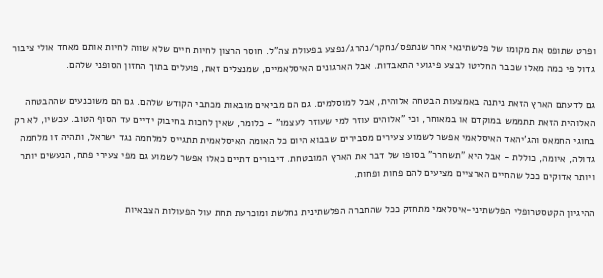ופרט שתופס את מקומו של פלשתינאי אחר שנתפס/נחקר/נהרג/נפצע בפעולת צה"ל. חוסר הרצון לחיות חיים שלא שווה לחיות אותם מאחד אולי ציבור גדול פי כמה מאלו שכבר החליטו לבצע פיגועי התאבדות. אבל הארגונים האיסלאמיים, שמנצלים זאת, פועלים בתוך החזון הסופני שלהם.

גם לדעתם הארץ הזאת ניתנה באמצעות הבטחה אלוהית, אבל למוסלמים. גם הם מביאים מובאות מכתבי הקודש שלהם. גם הם משוכנעים שההבטחה האלוהית הזאת תתממש במוקדם או במאוחר, וכי "אלוהים עוזר למי שעוזר לעצמו" - כלומר, שאין לחכות בחיבוק ידיים עד הסוף הטוב. עכשיו, לא רק בחוגי החמאס והג'יהאד האיסלאמי אפשר לשמוע צעירים מסבירים שבבוא היום כל האומה האיסלאמית תתגייס למלחמה נגד ישראל, ותהיה זו מלחמה גדולה, איומה, כוללת - אבל היא "תשחרר" בסופו של דבר את הארץ המובטחת. דיבורים דתיים כאלו אפשר לשמוע גם מפי צעירי פתח, הנעשים יותר ויותר אדוקים ככל שהחיים הארציים מציעים להם פחות ופחות.

ההיגיון הקטסטרופלי הפלשתיני-איסלאמי מתחזק ככל שהחברה הפלשתינית נחלשת ומוכרעת תחת עול הפעולות הצבאיות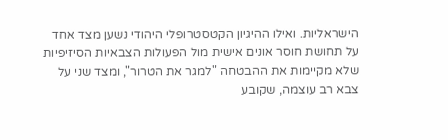הישראליות. ואילו ההיגיון הקטסטרופלי היהודי נשען מצד אחד על תחושת חוסר אונים אישית מול הפעולות הצבאיות הסיזיפיות שלא מקיימות את ההבטחה "למגר את הטרור", ומצד שני על צבא רב עוצמה, שקובע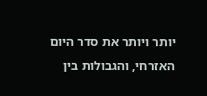יותר ויותר את סדר היום האזרחי, והגבולות בין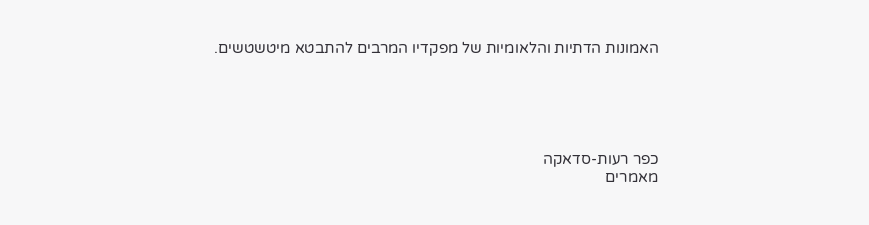האמונות הדתיות והלאומיות של מפקדיו המרבים להתבטא מיטשטשים.





כפר רעות-סדאקה
מאמרים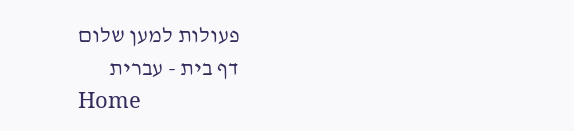פעולות למען שלום
דף בית - עברית
Home